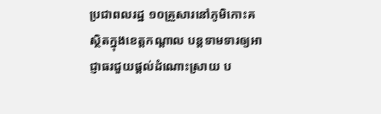ប្រជាពលរដ្ឋ ១០គ្រួសារនៅភូមិកោះគ ស្ថិតក្នុងខេត្តកណ្ដាល បន្តទាមទារឲ្យអាជ្ញាធរជួយផ្ដល់ដំណោះស្រាយ ប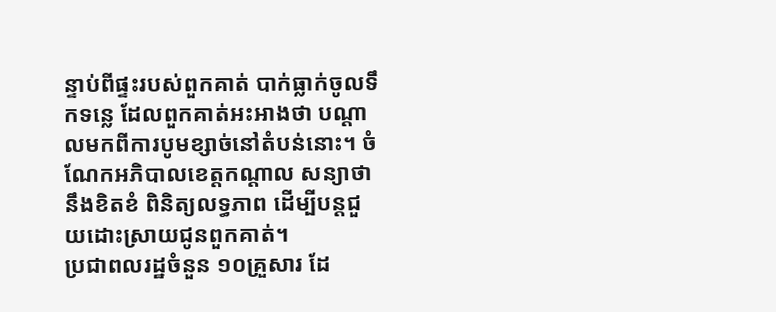ន្ទាប់ពីផ្ទះរបស់ពួកគាត់ បាក់ធ្លាក់ចូលទឹកទន្លេ ដែលពួកគាត់អះអាងថា បណ្ដាលមកពីការបូមខ្សាច់នៅតំបន់នោះ។ ចំណែកអភិបាលខេត្តកណ្ដាល សន្យាថា នឹងខិតខំ ពិនិត្យលទ្ធភាព ដើម្បីបន្តជួយដោះស្រាយជូនពួកគាត់។
ប្រជាពលរដ្ឋចំនួន ១០គ្រួសារ ដែ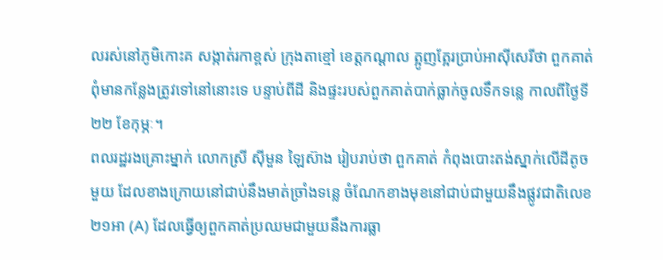លរស់នៅភូមិកោះគ សង្កាត់រកាខ្ពស់ ក្រុងតាខ្មៅ ខេត្តកណ្ដាល ត្អូញត្អែរប្រាប់អាស៊ីសេរីថា ពួកគាត់ ពុំមានកន្លែងត្រូវទៅនៅនោះទេ បន្ទាប់ពីដី និងផ្ទះរបស់ពួកគាត់បាក់ធ្លាក់ចូលទឹកទន្លេ កាលពីថ្ងៃទី២២ ខែកុម្ភៈ។
ពលរដ្ឋរងគ្រោះម្នាក់ លោកស្រី ស៊ីមួន ឡៃស៊ាង រៀបរាប់ថា ពួកគាត់ កំពុងបោះតង់ស្នាក់លើដីតូច មួយ ដែលខាងក្រោយនៅជាប់នឹងមាត់ច្រាំងទន្លេ ចំណែកខាងមុខនៅជាប់ជាមួយនឹងផ្លូវជាតិលេខ ២១អា (A) ដែលធ្វើឲ្យពួកគាត់ប្រឈមជាមួយនឹងការធ្លា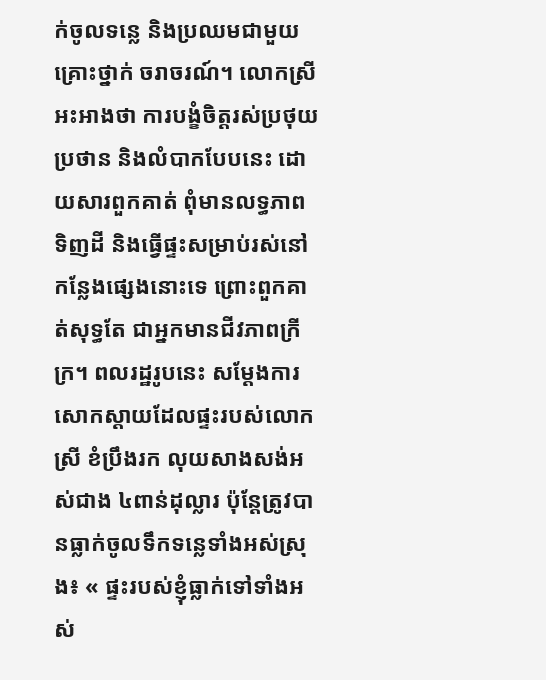ក់ចូលទន្លេ និងប្រឈមជាមួយគ្រោះថ្នាក់ ចរាចរណ៍។ លោកស្រីអះអាងថា ការបង្ខំចិត្តរស់ប្រថុយប្រថាន និងលំបាកបែបនេះ ដោយសារពួកគាត់ ពុំមានលទ្ធភាពទិញដី និងធ្វើផ្ទះសម្រាប់រស់នៅកន្លែងផ្សេងនោះទេ ព្រោះពួកគាត់សុទ្ធតែ ជាអ្នកមានជីវភាពក្រីក្រ។ ពលរដ្ឋរូបនេះ សម្ដែងការសោកស្ដាយដែលផ្ទះរបស់លោកស្រី ខំប្រឹងរក លុយសាងសង់អស់ជាង ៤ពាន់ដុល្លារ ប៉ុន្តែត្រូវបានធ្លាក់ចូលទឹកទន្លេទាំងអស់ស្រុង៖ « ផ្ទះរបស់ខ្ញុំធ្លាក់ទៅទាំងអស់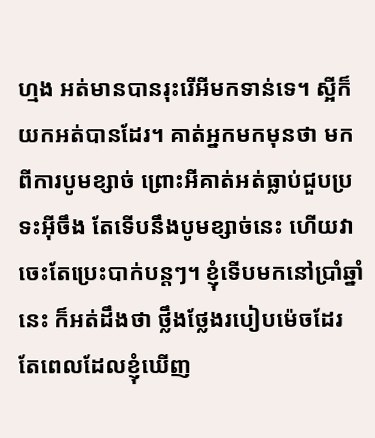ហ្មង អត់មានបានរុះរើអីមកទាន់ទេ។ ស្អីក៏យកអត់បានដែរ។ គាត់អ្នកមកមុនថា មកពីការបូមខ្សាច់ ព្រោះអីគាត់អត់ធ្លាប់ជួបប្រទះអ៊ីចឹង តែទើបនឹងបូមខ្សាច់នេះ ហើយវាចេះតែប្រេះបាក់បន្តៗ។ ខ្ញុំទើបមកនៅប្រាំឆ្នាំនេះ ក៏អត់ដឹងថា ថ្លឹងថ្លែងរបៀបម៉េចដែរ តែពេលដែលខ្ញុំឃើញ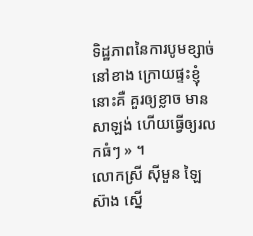ទិដ្ឋភាពនៃការបូមខ្សាច់នៅខាង ក្រោយផ្ទះខ្ញុំនោះគឺ គួរឲ្យខ្លាច មានសាឡង់ ហើយធ្វើឲ្យរលកធំៗ » ។
លោកស្រី ស៊ីមួន ឡៃស៊ាង ស្នើ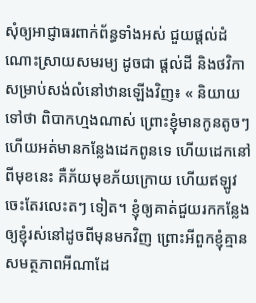សុំឲ្យអាជ្ញាធរពាក់ព័ន្ធទាំងអស់ ជួយផ្ដល់ដំណោះស្រាយសមរម្យ ដូចជា ផ្ដល់ដី និងថវិកាសម្រាប់សង់លំនៅឋានឡើងវិញ៖ « និយាយទៅថា ពិបាកហ្មងណាស់ ព្រោះខ្ញុំមានកូនតូចៗ ហើយអត់មានកន្លែងដេកពូនទេ ហើយដេកនៅពីមុខនេះ គឺភ័យមុខភ័យក្រោយ ហើយឥឡូវចេះតែរលេះតៗ ទៀត។ ខ្ញុំឲ្យគាត់ជួយរកកន្លែងឲ្យខ្ញុំរស់នៅដូចពីមុនមកវិញ ព្រោះអីពួកខ្ញុំគ្មានសមត្ថភាពអីណាដែ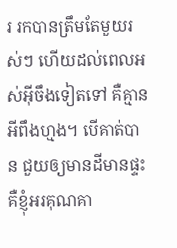រ រកបានត្រឹមតែមួយរស់ៗ ហើយដល់ពេលអស់អ៊ីចឹងទៀតទៅ គឺគ្មានអីពឹងហ្មង។ បើគាត់បាន ជួយឲ្យមានដីមានផ្ទះ គឺខ្ញុំអរគុណគា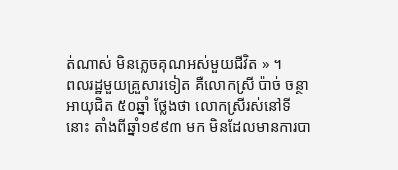ត់ណាស់ មិនភ្លេចគុណអស់មួយជីវិត » ។
ពលរដ្ឋមួយគ្រួសារទៀត គឺលោកស្រី ប៉ាច់ ចន្ថា អាយុជិត ៥០ឆ្នាំ ថ្លែងថា លោកស្រីរស់នៅទីនោះ តាំងពីឆ្នាំ១៩៩៣ មក មិនដែលមានការបា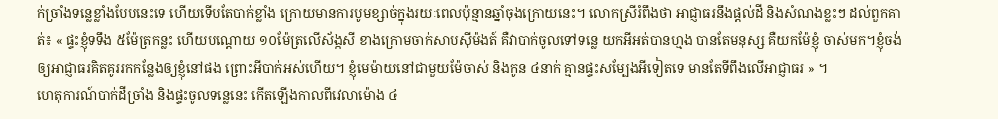ក់ច្រាំងទន្លេខ្លាំងបែបនេះទេ ហើយទើបតែបាក់ខ្លាំង ក្រោយមានការបូមខ្សាច់ក្នុងរយៈពេលប៉ុន្មានឆ្នាំចុងក្រោយនេះ។ លោកស្រីរំពឹងថា អាជ្ញាធរនឹងផ្ដល់ដី និងសំណងខ្លះៗ ដល់ពួកគាត់៖ « ផ្ទះខ្ញុំទទឹង ៥ម៉ែត្រកន្លះ ហើយបណ្ដោយ ១០ម៉ែត្រលើស័ង្កសី ខាងក្រោមចាក់សាបស៊ីម៉ងត៍ គឺវាបាក់ចូលទៅទន្លេ យកអីអត់បានហ្មង បានតែមនុស្ស គឺយកម៉ែខ្ញុំ ចាស់មក។ខ្ញុំចង់ឲ្យអាជ្ញាធរគិតគូររកកន្លែងឲ្យខ្ញុំនៅផង ព្រោះអីបាក់អស់ហើយ។ ខ្ញុំមេម៉ាយនៅជាមួយម៉ែចាស់ និងកូន ៤នាក់ គ្មានផ្ទះសម្បែងអីទៀតទេ មានតែទីពឹងលើអាជ្ញាធរ » ។
ហេតុការណ៍បាក់ដីច្រាំង និងផ្ទះចូលទន្លេនេះ កើតឡើងកាលពីវេលាម៉ោង ៤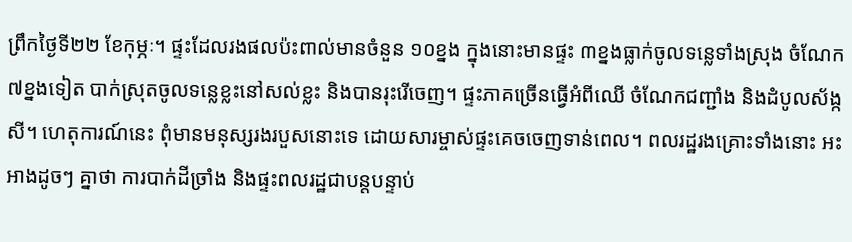ព្រឹកថ្ងៃទី២២ ខែកុម្ភៈ។ ផ្ទះដែលរងផលប៉ះពាល់មានចំនួន ១០ខ្នង ក្នុងនោះមានផ្ទះ ៣ខ្នងធ្លាក់ចូលទន្លេទាំងស្រុង ចំណែក ៧ខ្នងទៀត បាក់ស្រុតចូលទន្លេខ្លះនៅសល់ខ្លះ និងបានរុះរើចេញ។ ផ្ទះភាគច្រើនធ្វើអំពីឈើ ចំណែកជញ្ជាំង និងដំបូលស័ង្កសី។ ហេតុការណ៍នេះ ពុំមានមនុស្សរងរបួសនោះទេ ដោយសារម្ចាស់ផ្ទះគេចចេញទាន់ពេល។ ពលរដ្ឋរងគ្រោះទាំងនោះ អះអាងដូចៗ គ្នាថា ការបាក់ដីច្រាំង និងផ្ទះពលរដ្ឋជាបន្តបន្ទាប់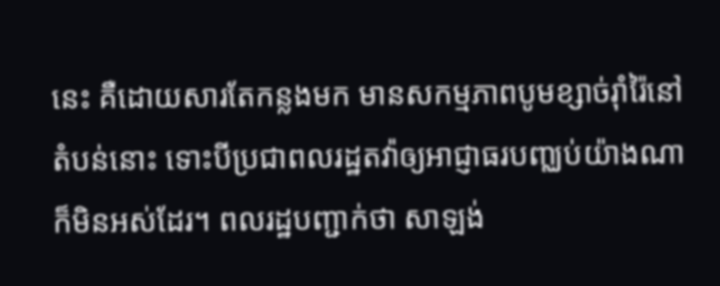នេះ គឺដោយសារតែកន្លងមក មានសកម្មភាពបូមខ្សាច់រ៉ាំរ៉ៃនៅតំបន់នោះ ទោះបីប្រជាពលរដ្ឋតវ៉ាឲ្យអាជ្ញាធរបញ្ឈប់យ៉ាងណា ក៏មិនអស់ដែរ។ ពលរដ្ឋបញ្ជាក់ថា សាឡង់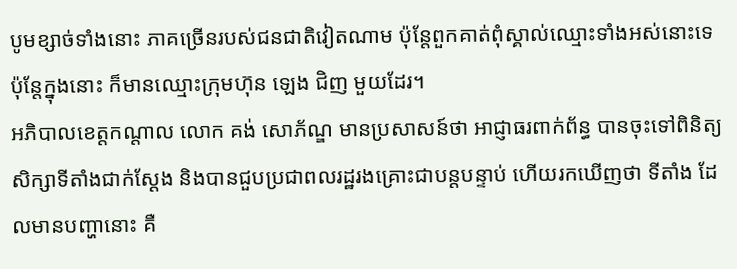បូមខ្សាច់ទាំងនោះ ភាគច្រើនរបស់ជនជាតិវៀតណាម ប៉ុន្តែពួកគាត់ពុំស្គាល់ឈ្មោះទាំងអស់នោះទេ ប៉ុន្តែក្នុងនោះ ក៏មានឈ្មោះក្រុមហ៊ុន ឡេង ជិញ មួយដែរ។
អភិបាលខេត្តកណ្ដាល លោក គង់ សោភ័ណ្ឌ មានប្រសាសន៍ថា អាជ្ញាធរពាក់ព័ន្ធ បានចុះទៅពិនិត្យ សិក្សាទីតាំងជាក់ស្ដែង និងបានជួបប្រជាពលរដ្ឋរងគ្រោះជាបន្តបន្ទាប់ ហើយរកឃើញថា ទីតាំង ដែលមានបញ្ហានោះ គឺ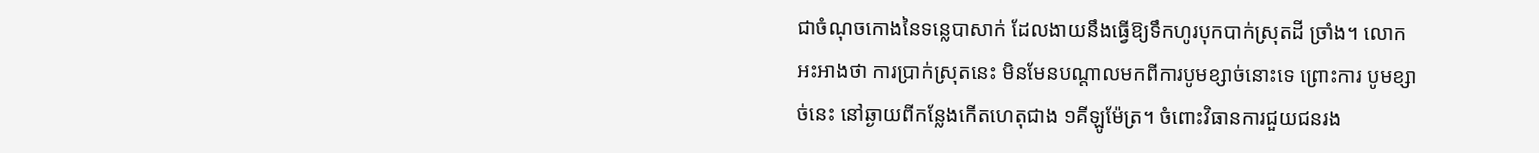ជាចំណុចកោងនៃទន្លេបាសាក់ ដែលងាយនឹងធ្វើឱ្យទឹកហូរបុកបាក់ស្រុតដី ច្រាំង។ លោកអះអាងថា ការប្រាក់ស្រុតនេះ មិនមែនបណ្ដាលមកពីការបូមខ្សាច់នោះទេ ព្រោះការ បូមខ្សាច់នេះ នៅឆ្ងាយពីកន្លែងកើតហេតុជាង ១គីឡូម៉ែត្រ។ ចំពោះវិធានការជួយជនរង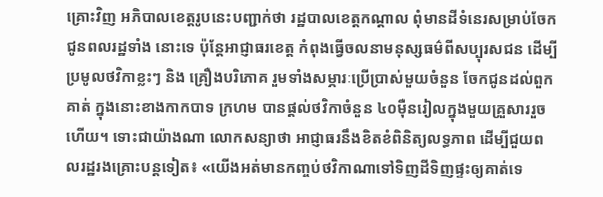គ្រោះវិញ អភិបាលខេត្តរូបនេះបញ្ជាក់ថា រដ្ឋបាលខេត្តកណ្ដាល ពុំមានដីទំនេរសម្រាប់ចែកជូនពលរដ្ឋទាំង នោះទេ ប៉ុន្តែអាជ្ញាធរខេត្ត កំពុងធ្វើចលនាមនុស្សធម៌ពីសប្បុរសជន ដើម្បីប្រមូលថវិកាខ្លះៗ និង គ្រឿងបរិភោគ រួមទាំងសម្ភារៈប្រើប្រាស់មួយចំនួន ចែកជូនដល់ពួកគាត់ ក្នុងនោះខាងកាកបាទ ក្រហម បានផ្ដល់ថវិកាចំនួន ៤០ម៉ឺនរៀលក្នុងមួយគ្រួសាររួចហើយ។ ទោះជាយ៉ាងណា លោកសន្យាថា អាជ្ញាធរនឹងខិតខំពិនិត្យលទ្ធភាព ដើម្បីជួយពលរដ្ឋរងគ្រោះបន្តទៀត៖ «យើងអត់មានកញ្ចប់ថវិកាណាទៅទិញដីទិញផ្ទះឲ្យគាត់ទេ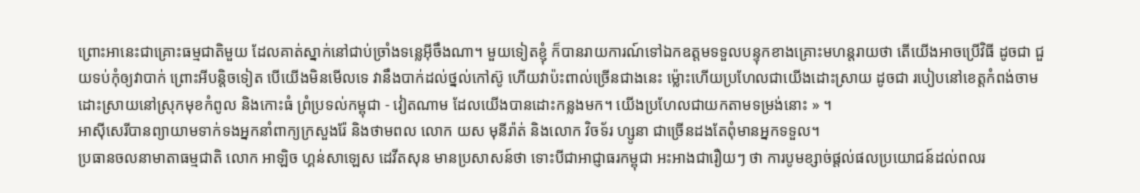ព្រោះអានេះជាគ្រោះធម្មជាតិមួយ ដែលគាត់ស្នាក់នៅជាប់ច្រាំងទន្លេអ៊ីចឹងណា។ មួយទៀតខ្ញុំ ក៏បានរាយការណ៍ទៅឯកឧត្ដមទទួលបន្ទុកខាងគ្រោះមហន្តរាយថា តើយើងអាចប្រើវិធី ដូចជា ជួយទប់កុំឲ្យវាបាក់ ព្រោះអីបន្តិចទៀត បើយើងមិនមើលទេ វានឹងបាក់ដល់ថ្នល់កៅស៊ូ ហើយវាប៉ះពាល់ច្រើនជាងនេះ ម្ល៉ោះហើយប្រហែលជាយើងដោះស្រាយ ដូចជា របៀបនៅខេត្តកំពង់ចាម ដោះស្រាយនៅស្រុកមុខកំពូល និងកោះធំ ព្រំប្រទល់កម្ពុជា - វៀតណាម ដែលយើងបានដោះកន្លងមក។ យើងប្រហែលជាយកតាមទម្រង់នោះ » ។
អាស៊ីសេរីបានព្យាយាមទាក់ទងអ្នកនាំពាក្យក្រសួងរ៉ែ និងថាមពល លោក យស មុនីរ៉ាត់ និងលោក វិចទ័រ ហ្សូនា ជាច្រើនដងតែពុំមានអ្នកទទួល។
ប្រធានចលនាមាតាធម្មជាតិ លោក អាឡិច ហ្គន់សាឡេស ដេវីតសុន មានប្រសាសន៍ថា ទោះបីជាអាជ្ញាធរកម្ពុជា អះអាងជារឿយៗ ថា ការបូមខ្សាច់ផ្ដល់ផលប្រយោជន៍ដល់ពលរ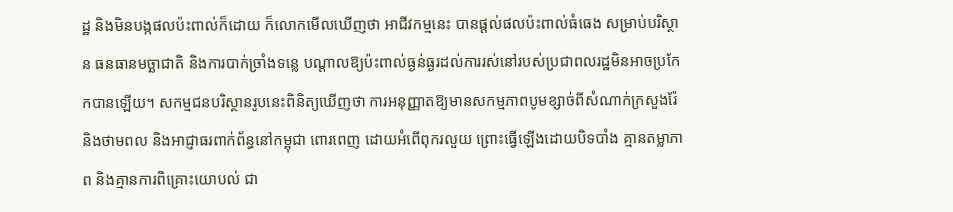ដ្ឋ និងមិនបង្កផលប៉ះពាល់ក៏ដោយ ក៏លោកមើលឃើញថា អាជីវកម្មនេះ បានផ្ដល់ផលប៉ះពាល់ធំធេង សម្រាប់បរិស្ថាន ធនធានមច្ឆាជាតិ និងការបាក់ច្រាំងទន្លេ បណ្ដាលឱ្យប៉ះពាល់ធ្ងន់ធ្ងរដល់ការរស់នៅរបស់ប្រជាពលរដ្ឋមិនអាចប្រកែកបានឡើយ។ សកម្មជនបរិស្ថានរូបនេះពិនិត្យឃើញថា ការអនុញ្ញាតឱ្យមានសកម្មភាពបូមខ្សាច់ពីសំណាក់ក្រសួងរ៉ែ និងថាមពល និងអាជ្ញាធរពាក់ព័ន្ធនៅកម្ពុជា ពោរពេញ ដោយអំពើពុករលួយ ព្រោះធ្វើឡើងដោយបិទបាំង គ្មានតម្លាភាព និងគ្មានការពិគ្រោះយោបល់ ជា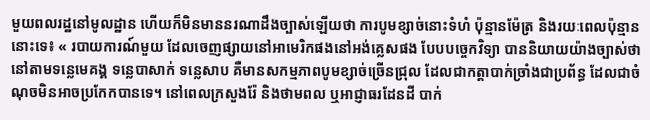មួយពលរដ្ឋនៅមូលដ្ឋាន ហើយក៏មិនមាននរណាដឹងច្បាស់ឡើយថា ការបូមខ្សាច់នោះទំហំ ប៉ុន្មានម៉ែត្រ និងរយៈពេលប៉ុន្មាននោះទេ៖ « របាយការណ៍មួយ ដែលចេញផ្សាយនៅអាមេរិកផងនៅអង់គ្លេសផង បែបបច្ចេកវិទ្យា បាននិយាយយ៉ាងច្បាស់ថា នៅតាមទន្លេមេគង្គ ទន្លេបាសាក់ ទន្លេសាប គឺមានសកម្មភាពបូមខ្សាច់ច្រើនជ្រុល ដែលជាកត្តាបាក់ច្រាំងជាប្រព័ន្ធ ដែលជាចំណុចមិនអាចប្រកែកបានទេ។ នៅពេលក្រសួងរ៉ែ និងថាមពល ឬអាជ្ញាធរដែនដី បាក់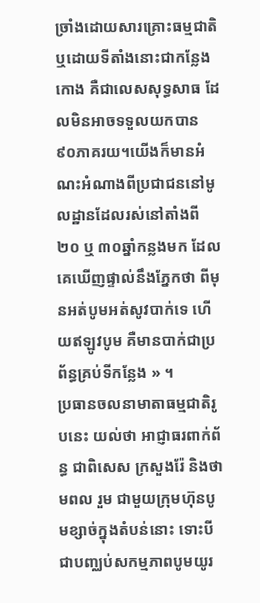ច្រាំងដោយសារគ្រោះធម្មជាតិ ឬដោយទីតាំងនោះជាកន្លែងកោង គឺជាលេសសុទ្ធសាធ ដែលមិនអាចទទួលយកបាន ៩០ភាគរយ។យើងក៏មានអំណះអំណាងពីប្រជាជននៅមូលដ្ឋានដែលរស់នៅតាំងពី ២០ ឬ ៣០ឆ្នាំកន្លងមក ដែលគេឃើញផ្ទាល់នឹងភ្នែកថា ពីមុនអត់បូមអត់សូវបាក់ទេ ហើយឥឡូវបូម គឺមានបាក់ជាប្រព័ន្ធគ្រប់ទីកន្លែង » ។
ប្រធានចលនាមាតាធម្មជាតិរូបនេះ យល់ថា អាជ្ញាធរពាក់ព័ន្ធ ជាពិសេស ក្រសួងរ៉ែ និងថាមពល រួម ជាមួយក្រុមហ៊ុនបូមខ្សាច់ក្នុងតំបន់នោះ ទោះបីជាបញ្ឈប់សកម្មភាពបូមយូរ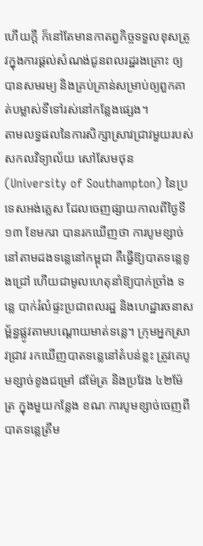ហើយក្តី ក៏នៅតែមានកាតព្វកិច្ចទទួលខុសត្រូវក្នុងការផ្ដល់សំណង់ជូនពលរដ្ឋរងគ្រោះ ឲ្យបានសមរម្យ និងគ្រប់គ្រាន់សម្រាប់ឲ្យពួកគាត់បម្លាស់ទីទៅរស់នៅកន្លែងផ្សេង។
តាមលទ្ធផលនៃការសិក្សាស្រាវជ្រាវមួយរបស់សកលវិទ្យាល័យ សៅសែមថុន (University of Southampton) នៃប្រទេសអង់គ្លេស ដែលចេញផ្សាយកាលពីថ្ងៃទី១៣ ខែមករា បានរកឃើញថា ការបូមខ្សាច់នៅតាមដងទន្លេនៅកម្ពុជា គឺធ្វើឱ្យបាតទន្លេខូងជ្រៅ ហើយជាមូលហេតុនាំឱ្យបាក់ច្រាំង ទន្លេ បាក់រំលំផ្ទះប្រជាពលរដ្ឋ និងហេដ្ឋារចនាសម្ព័ន្ធផ្លូវតាមបណ្ដោយមាត់ទន្លេ។ ក្រុមអ្នកស្រាវជ្រាវ រកឃើញបាតទន្លេនៅតំបន់ខ្លះ ត្រូវគេបូមខ្សាច់ខូងជម្រៅ ៨ម៉ែត្រ និងប្រវែង ៤២ម៉ែត្រ ក្នុងមួយកន្លែង ខណៈការបូមខ្សាច់ចេញពីបាតទន្លេត្រឹម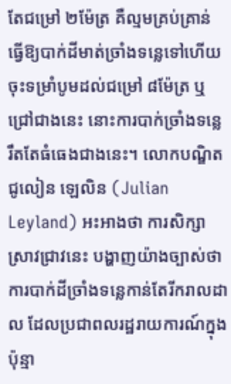តែជម្រៅ ២ម៉ែត្រ គឺល្មមគ្រប់គ្រាន់ ធ្វើឱ្យបាក់ដីមាត់ច្រាំងទន្លេទៅហើយ ចុះទម្រាំបូមដល់ជម្រៅ ៨ម៉ែត្រ ឬជ្រៅជាងនេះ នោះការបាក់ច្រាំងទន្លេ រឹតតែធំធេងជាងនេះ។ លោកបណ្ឌិត ជូលៀន ឡេលិន (Julian Leyland) អះអាងថា ការសិក្សាស្រាវជ្រាវនេះ បង្ហាញយ៉ាងច្បាស់ថា ការបាក់ដីច្រាំងទន្លេកាន់តែរីករាលដាល ដែលប្រជាពលរដ្ឋរាយការណ៍ក្នុងប៉ុន្មា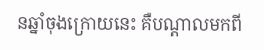នឆ្នាំចុងក្រោយនេះ គឺបណ្ដាលមកពី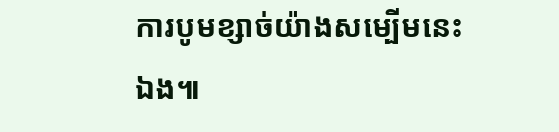ការបូមខ្សាច់យ៉ាងសម្បើមនេះឯង៕